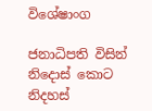විශේෂාංග

ජනාධිපති විසින් නිදොස් කොට නිදහස්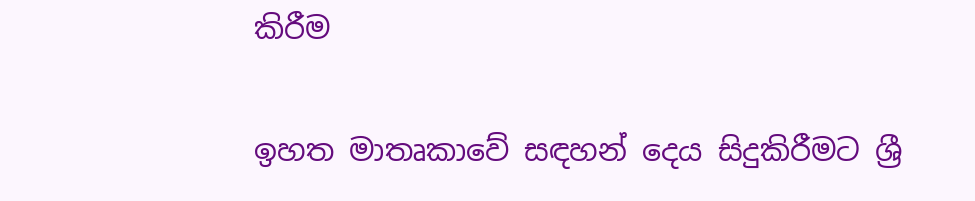කිරීම

ඉහත මාතෘකාවේ සඳහන් දෙය සිදුකිරීමට ශ්‍රී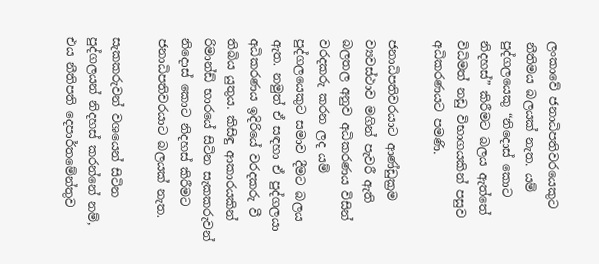ලංකාවේ ජනාධිපතිවරයෙකුට නීතිමය බලයක් නැත. යම් පුද්ගලයෙකු “නිදොස් කොට නිදහස්” කිරීමට බලය ඇත්තේ විධිමත් නඩු විභාගයකින් පසුව අධිකරණයට පමණි.

ජනාධිපතිවරයාට ආණ්ඩුක්‍රම ව්‍යවස්ථාව මගින් පැවරී ඇති බලතල අනුව අධිකරණය විසින් වරදකරු කරන ලද යම් පුද්ගලයෙකුට සමාව දීමට බලය ඇත. නමුත් ඒ සඳහා ඒ පුද්ගලයා අධිකරණය ඉදිරියේ වරදකරු වී තිබිය යුතුය. කිසිඳු ආකාරයකින් රිමාන්ඩ් භාරයේ සිටින සැකකරුවන් නිදොස් කොට නිදහස් කිරීමට ජනාධිපතිවරයාට බලයක් නැත.

සැකකරුවන් වශයෙන් සිටින පුද්ගලයන් නිදහස් කරන්නේ නම්, එය නීතිපති දෙපාර්තමේන්තුව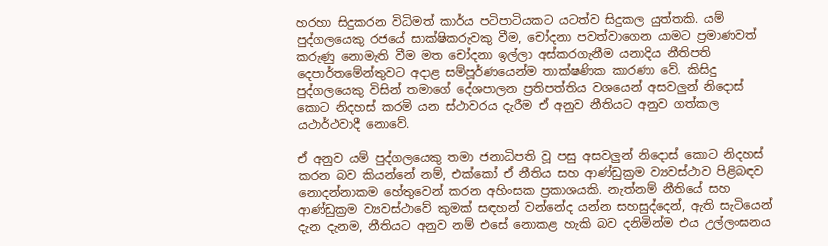හරහා සිදුකරන විධිමත් කාර්ය පටිපාටියකට යටත්ව සිදුකල යුත්තකි. යම් පුද්ගලයෙකු රජයේ සාක්ෂිකරුවකු වීම, චෝදනා පවත්වාගෙන යාමට ප්‍රමාණවත් කරුණු නොමැති වීම මත චෝදනා ඉල්ලා අස්කරගැනීම යනාදිය නීතිපති දෙපාර්තමේන්තුවට අදාළ සම්පූර්ණයෙන්ම තාක්ෂණික කාරණා වේ. කිසිදු පුද්ගලයෙකු විසින් තමාගේ දේශපාලන ප්‍රතිපත්තිය වශයෙන් අසවලුන් නිදොස් කොට නිදහස් කරමි යන ස්ථාවරය දැරීම ඒ අනුව නීතියට අනුව ගත්කල යථාර්ථවාදී නොවේ.

ඒ අනුව යම් පුද්ගලයෙකු තමා ජනාධිපති වූ පසු අසවලුන් නිදොස් කොට නිදහස් කරන බව කියන්නේ නම්, එක්කෝ ඒ නීතිය සහ ආණ්ඩුක්‍රම ව්‍යවස්ථාව පිළිබඳව නොදන්නාකම හේතුවෙන් කරන අහිංසක ප්‍රකාශයකි. නැත්නම් නීතියේ සහ ආණ්ඩුක්‍රම ව්‍යවස්ථාවේ කුමක් සඳහන් වන්නේද යන්න සහසුද්දෙන්, ඇති සැටියෙන් දැන දැනම, නීතියට අනුව නම් එසේ නොකළ හැකි බව දනිමින්ම එය උල්ලංඝනය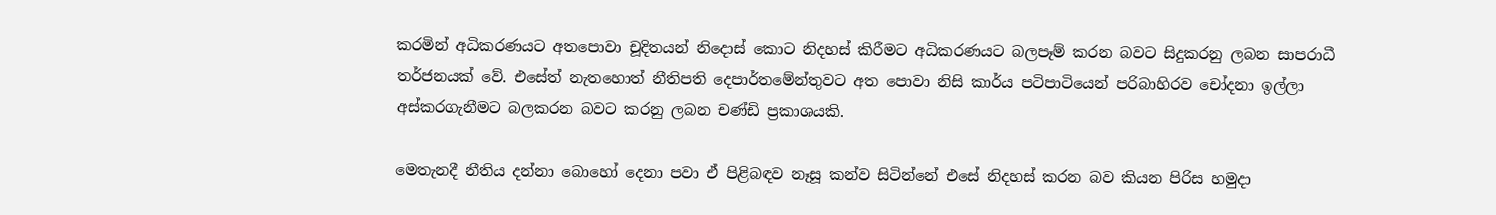කරමින් අධිකරණයට අතපොවා චූදිතයන් නිදොස් කොට නිදහස් කිරීමට අධිකරණයට බලපෑම් කරන බවට සිදුකරනු ලබන සාපරාධී තර්ජනයක් වේ. එසේත් නැතහොත් නීතිපති දෙපාර්තමේන්තුවට අත පොවා නිසි කාර්ය පටිපාටියෙන් පරිබාහිරව චෝදනා ඉල්ලා අස්කරගැනීමට බලකරන බවට කරනු ලබන චණ්ඩි ප්‍රකාශයකි.

මෙතැනදී නීතිය දන්නා බොහෝ දෙනා පවා ඒ පිළිබඳව නෑසූ කන්ව සිටින්නේ එසේ නිදහස් කරන බව කියන පිරිස හමුදා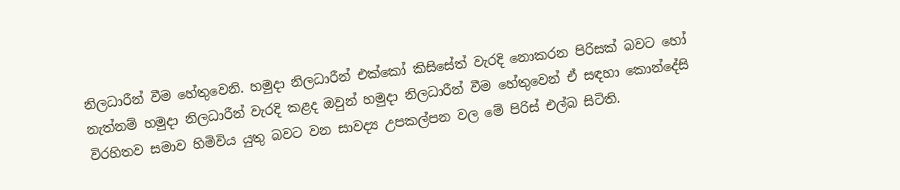නිලධාරීන් වීම හේතුවෙනි. හමුදා නිලධාරීන් එක්කෝ කිසිසේත් වැරදි නොකරන පිරිසක් බවට හෝ නැත්නම් හමුදා නිලධාරීන් වැරදි කළද ඔවුන් හමුදා නිලධාරීන් වීම හේතුවෙන් ඒ සඳහා කොන්දේසි විරහිතව සමාව හිමිවිය යුතු බවට වන සාවද්‍ය උපකල්පන වල මේ පිරිස් එල්බ සිටිති.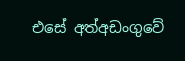එසේ අත්අඩංගුවේ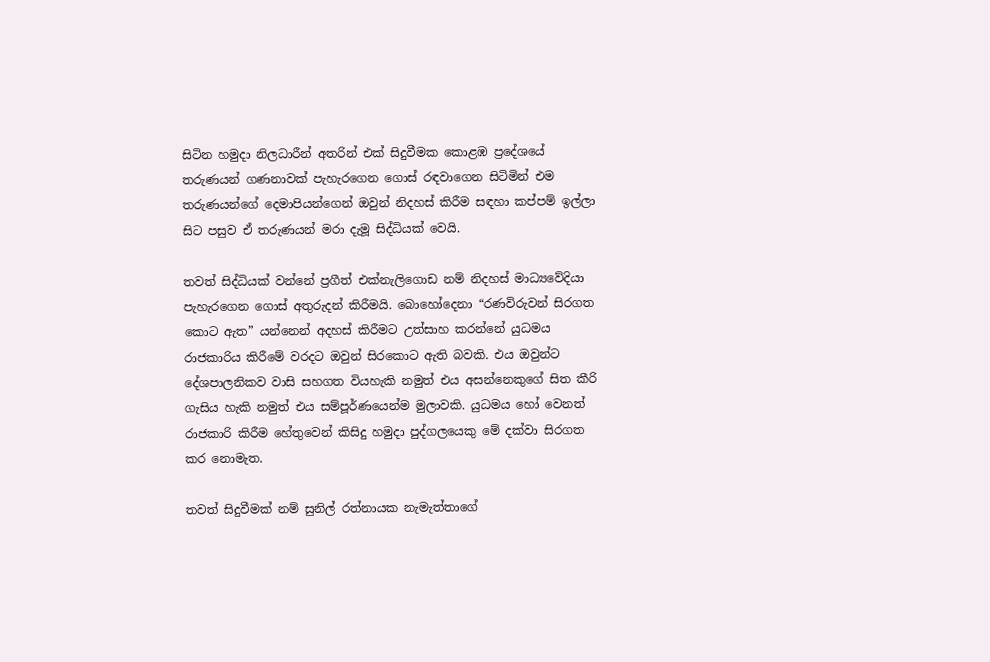සිටින හමුදා නිලධාරීන් අතරින් එක් සිදුවීමක කොළඹ ප්‍රදේශයේ තරුණයන් ගණනාවක් පැහැරගෙන ගොස් රඳවාගෙන සිටිමින් එම තරුණයන්ගේ දෙමාපියන්ගෙන් ඔවුන් නිදහස් කිරීම සඳහා කප්පම් ඉල්ලා සිට පසුව ඒ තරුණයන් මරා දැමූ සිද්ධියක් වෙයි.

තවත් සිද්ධියක් වන්නේ ප්‍රගීත් එක්නැලිගොඩ නම් නිදහස් මාධ්‍යවේදියා පැහැරගෙන ගොස් අතුරුදන් කිරීමයි. බොහෝදෙනා “රණවිරුවන් සිරගත කොට ඇත” යන්නෙන් අදහස් කිරීමට උත්සාහ කරන්නේ යුධමය රාජකාරිය කිරීමේ වරදට ඔවුන් සිරකොට ඇති බවකි. එය ඔවුන්ට දේශපාලනිකව වාසි සහගත වියහැකි නමුත් එය අසන්නෙකුගේ සිත කීරි ගැසිය හැකි නමුත් එය සම්පූර්ණයෙන්ම මුලාවකි. යුධමය හෝ වෙනත් රාජකාරි කිරීම හේතුවෙන් කිසිදු හමුදා පුද්ගලයෙකු මේ දක්වා සිරගත කර නොමැත.

තවත් සිදුවීමක් නම් සුනිල් රත්නායක නැමැත්තාගේ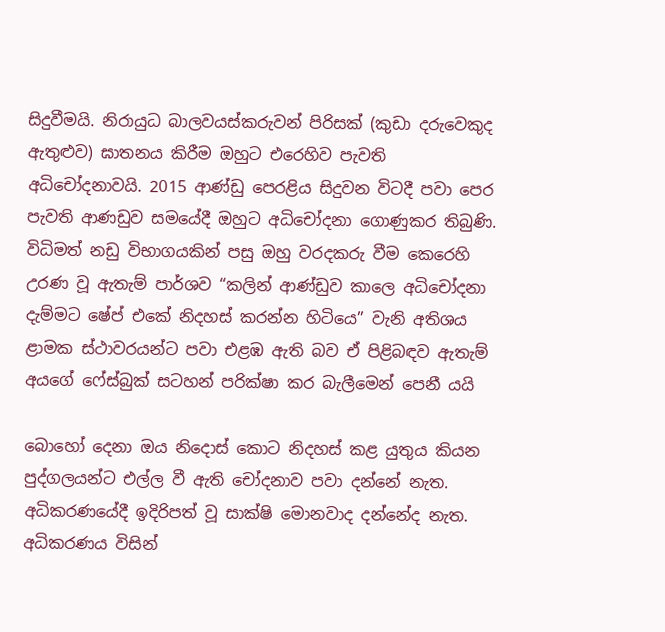සිදුවීමයි. නිරායුධ බාලවයස්කරුවන් පිරිසක් (කුඩා දරුවෙකුද ඇතුළුව) ඝාතනය කිරීම ඔහුට එරෙහිව පැවති අධිචෝදනාවයි. 2015 ආණ්ඩු පෙරළිය සිදුවන විටදී පවා පෙර පැවති ආණඩුව සමයේදී ඔහුට අධිචෝදනා ගොණුකර තිබුණි. විධිමත් නඩු විභාගයකින් පසු ඔහු වරදකරු වීම කෙරෙහි උරණ වූ ඇතැම් පාර්ශව “කලින් ආණ්ඩුව කාලෙ අධිචෝදනා දැම්මට ෂේප් එකේ නිදහස් කරන්න හිටියෙ” වැනි අතිශය ළාමක ස්ථාවරයන්ට පවා එළඹ ඇති බව ඒ පිළිබඳව ඇතැම් අයගේ ෆේස්බුක් සටහන් පරික්ෂා කර බැලීමෙන් පෙනී යයි

බොහෝ දෙනා ඔය නිදොස් කොට නිදහස් කළ යුතුය කියන පුද්ගලයන්ට එල්ල වී ඇති චෝදනාව පවා දන්නේ නැත. අධිකරණයේදී ඉදිරිපත් වූ සාක්ෂි මොනවාද දන්නේද නැත. අධිකරණය විසින්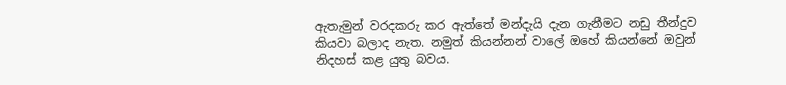ඇතැමුන් වරදකරු කර ඇත්තේ මන්දැයි දැන ගැනීමට නඩු තීන්දුව කියවා බලාද නැත. නමුත් කියන්නන් වාලේ ඔහේ කියන්නේ ඔවුන් නිදහස් කළ යුතු බවය.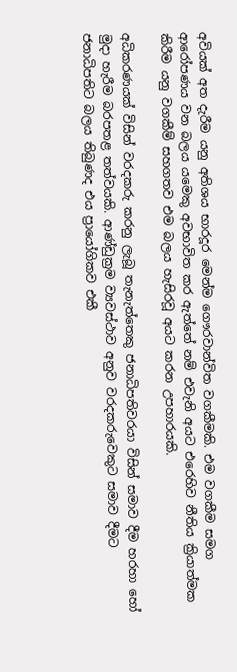අවියක් අත දැරීම යනු අතිශය භාරදූර මෙන්ම ගෞරවාන්විත වගකීමකි. එම වගකීම සමග ආරෝපණය වන බලය යමෙකු අවභාවිත කර ඇත්තේ නම් එවැනි අයට එරෙහිව නීතිය ක්‍රියාත්මක කිරීම යනු වගකීම් සහගතව එම බලය හැසිරවූ අයට කරන උපහාරයකි.

අධිකරණයක් විසින් වරදකරු කරනු ලැබූ තැනැත්තෙකු ජනාධිපතිවරයා විසින් සමාව දීම හරහා හෝ මුදා හැරීම බරපතළ තත්වයකි. ආණ්ඩුක්‍රම ව්‍යවස්ථාව අනුව වරදකරුවෙකුට සමාව දීමට ජනාධිපතිට බලය තිබුණද එය ප්‍රායෝගිකව එකී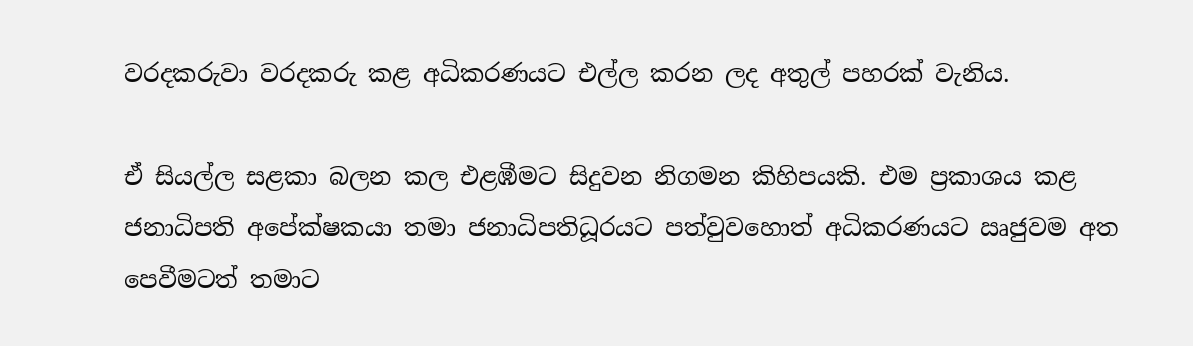වරදකරුවා වරදකරු කළ අධිකරණයට එල්ල කරන ලද අතුල් පහරක් වැනිය.

ඒ සියල්ල සළකා බලන කල එළඹීමට සිදුවන නිගමන කිහිපයකි. එම ප්‍රකාශය කළ ජනාධිපති අපේක්ෂකයා තමා ජනාධිපතිධූරයට පත්වුවහොත් අධිකරණයට ඍජුවම අත පෙවීමටත් තමාට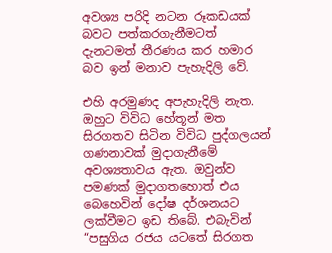අවශ්‍ය පරිදි නටන රූකඩයක් බවට පත්කරගැනීමටත් දැනටමත් තීරණය කර හමාර බව ඉන් මනාව පැහැදිලි වේ.

එහි අරමුණද අපැහැදිලි නැත. ඔහුට විවිධ හේතූන් මත සිරගතව සිටින විවිධ පුද්ගලයන් ගණනාවක් මුදාගැනීමේ අවශ්‍යතාවය ඇත. ඔවුන්ව පමණක් මුදාගතහොත් එය බෙහෙවින් දෝෂ දර්ශනයට ලක්වීමට ඉඩ තිබේ. එබැවින් “පසුගිය රජය යටතේ සිරගත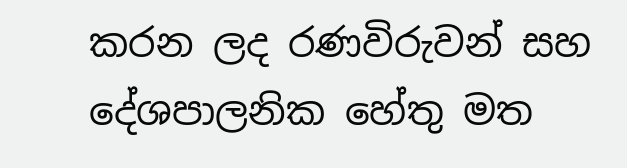කරන ලද රණවිරුවන් සහ දේශපාලනික හේතු මත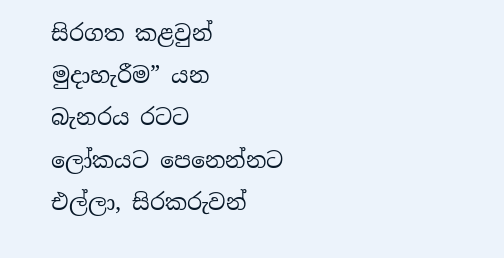සිරගත කළවුන් මුදාහැරීම” යන බැනරය රටට ලෝකයට පෙනෙන්නට එල්ලා, සිරකරුවන්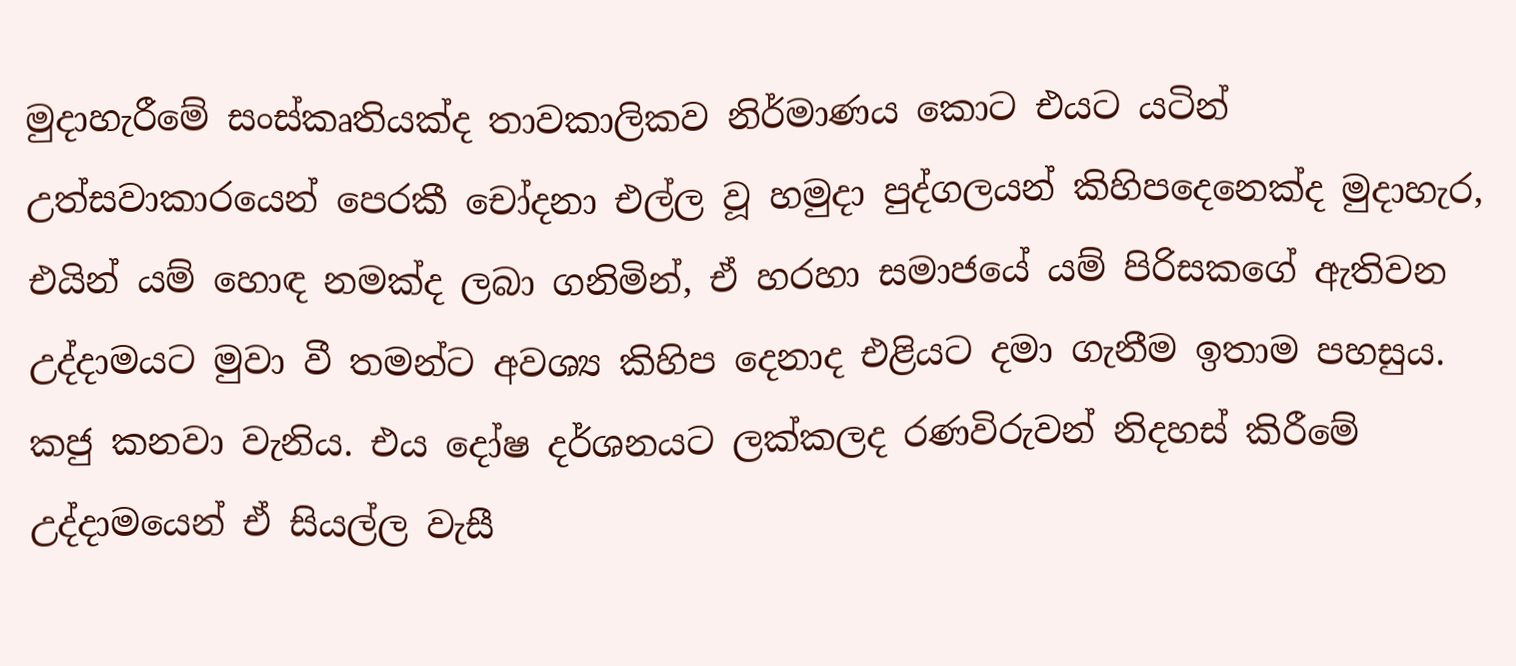මුදාහැරීමේ සංස්කෘතියක්ද තාවකාලිකව නිර්මාණය කොට එයට යටින් උත්සවාකාරයෙන් පෙරකී චෝදනා එල්ල වූ හමුදා පුද්ගලයන් කිහිපදෙනෙක්ද මුදාහැර, එයින් යම් හොඳ නමක්ද ලබා ගනිමින්, ඒ හරහා සමාජයේ යම් පිරිසකගේ ඇතිවන උද්දාමයට මුවා වී තමන්ට අවශ්‍ය කිහිප දෙනාද එළියට දමා ගැනීම ඉතාම පහසුය. කජු කනවා වැනිය. එය දෝෂ දර්ශනයට ලක්කලද රණවිරුවන් නිදහස් කිරීමේ උද්දාමයෙන් ඒ සියල්ල වැසී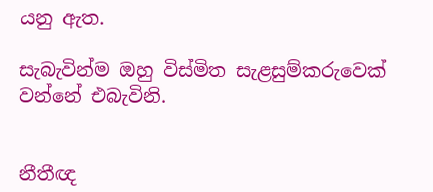යනු ඇත.

සැබැවින්ම ඔහු විස්මිත සැළසුම්කරුවෙක් වන්නේ එබැවිනි.


නීතීඥ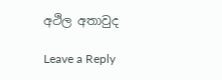අථිල අතාවුද

Leave a Reply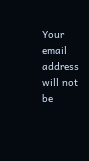Your email address will not be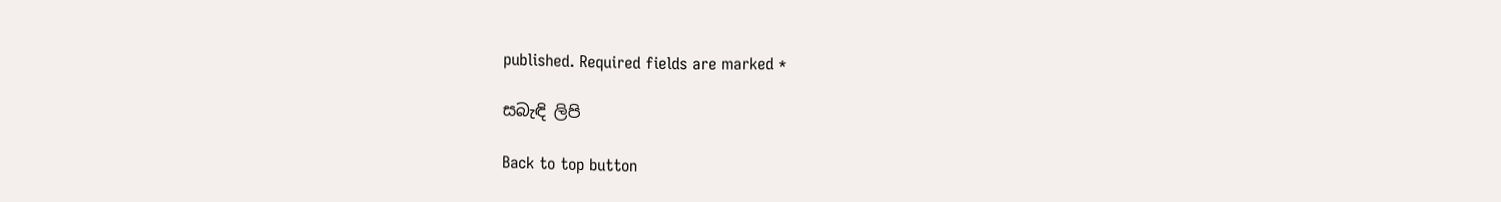published. Required fields are marked *

සබැඳි ලිපි

Back to top button